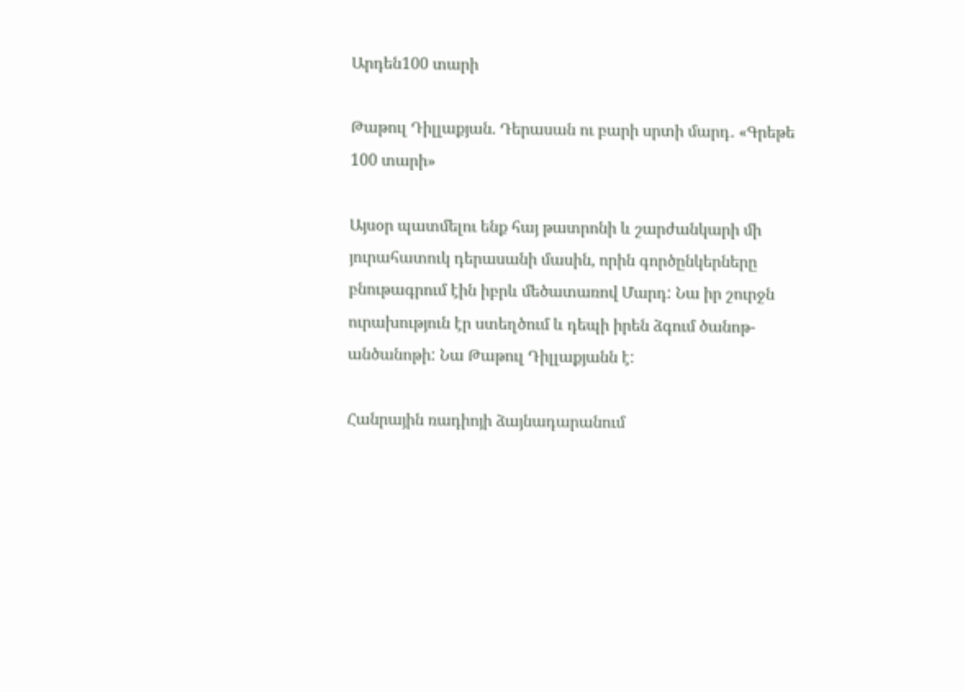Արդեն100 տարի

Թաթուլ Դիլլաքյան. Դերասան ու բարի սրտի մարդ․ «Գրեթե 100 տարի»

Այսօր պատմելու ենք հայ թատրոնի և շարժանկարի մի յուրահատուկ դերասանի մասին, որին գործընկերները բնութագրում էին իբրև մեծատառով Մարդ: Նա իր շուրջն ուրախություն էր ստեղծում և դեպի իրեն ձգում ծանոթ-անծանոթի: Նա Թաթուլ Դիլլաքյանն է:

Հանրային ռադիոյի ձայնադարանում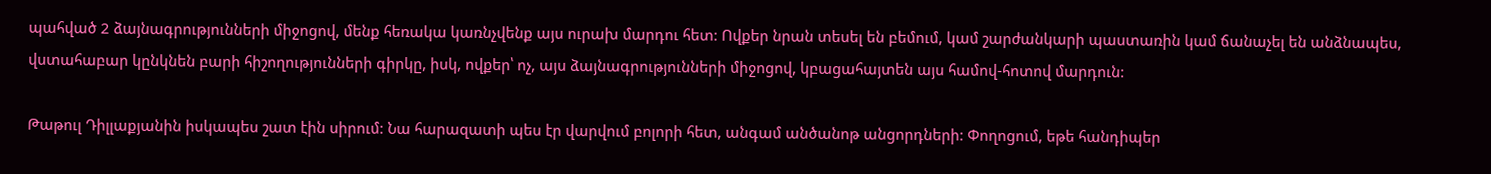պահված 2 ձայնագրությունների միջոցով, մենք հեռակա կառնչվենք այս ուրախ մարդու հետ: Ովքեր նրան տեսել են բեմում, կամ շարժանկարի պաստառին կամ ճանաչել են անձնապես, վստահաբար կընկնեն բարի հիշողությունների գիրկը, իսկ, ովքեր՝ ոչ, այս ձայնագրությունների միջոցով, կբացահայտեն այս համով-հոտով մարդուն:

Թաթուլ Դիլլաքյանին իսկապես շատ էին սիրում: Նա հարազատի պես էր վարվում բոլորի հետ, անգամ անծանոթ անցորդների: Փողոցում, եթե հանդիպեր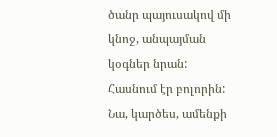ծանր պայուսակով մի կնոջ, անպայման  կօգներ նրան: Հասնում էր բոլորին: Նա, կարծես, ամենքի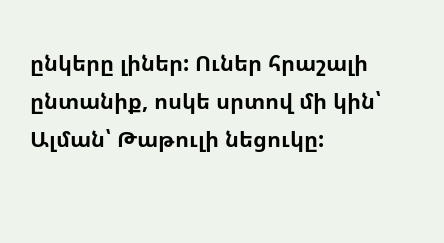ընկերը լիներ: Ուներ հրաշալի ընտանիք, ոսկե սրտով մի կին՝ Ալման՝ Թաթուլի նեցուկը: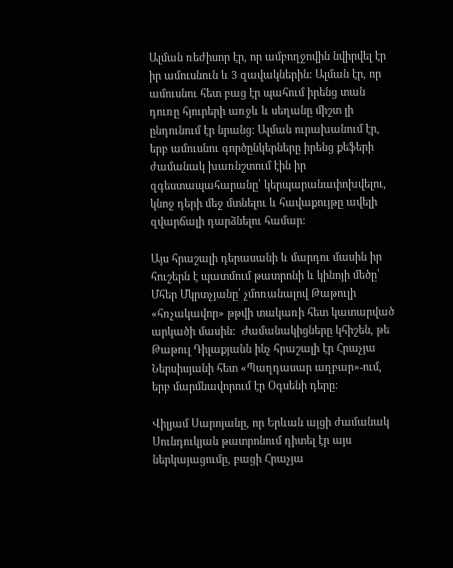Ալման ռեժիսոր էր, որ ամբողջովին նվիրվել էր իր ամուսնուն և 3 զավակներին: Ալման էր, որ ամուսնու հետ բաց էր պահում իրենց տան դուռը հյուրերի առջև և սեղանը միշտ լի ընդունում էր նրանց: Ալման ուրախանում էր, երբ ամուսնու գործընկերները իրենց քեֆերի ժամանակ խառնշտում էին իր զգեստապահարանը՝ կերպարանափոխվելու, կնոջ դերի մեջ մտնելու և հավաքույթը ավելի զվարճալի դարձնելու համար:

Այս հրաշալի դերասանի և մարդու մասին իր հուշերն է պատմում թատրոնի և կինոյի մեծը՝ Մհեր Մկրտչյանը՝ չմոռանալով Թաթուլի «հռչակավոր» թթվի տակառի հետ կատարված արկածի մասին:  Ժամանակիցները կհիշեն, թե Թաթուլ Դիլաքյանն ինչ հրաշալի էր Հրաչյա Ներսիսյանի հետ «Պաղդասար աղբար»-ում, երբ մարմնավորում էր Օգսենի դերը:

Վիլյամ Սարոյանը, որ Երևան այցի ժամանակ Սունդուկյան թատրոնում դիտել էր այս ներկայացումը, բացի Հրաչյա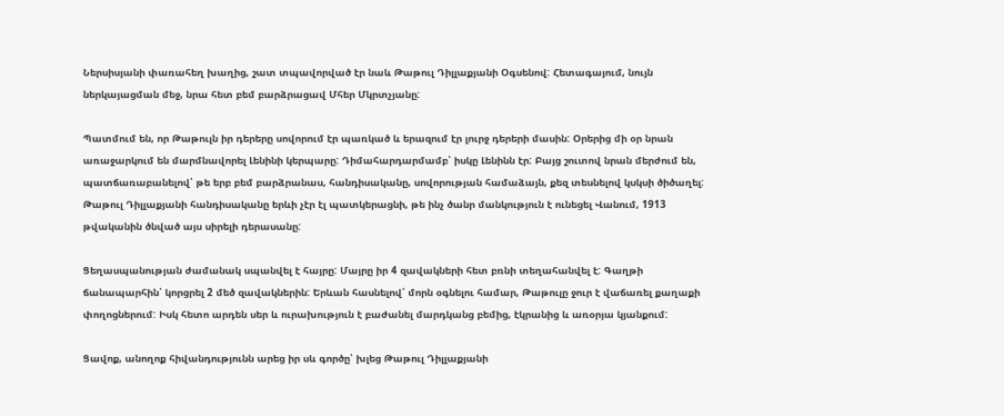Ներսիսյանի փառահեղ խաղից, շատ տպավորված էր նաև Թաթուլ Դիլլաքյանի Օգսենով: Հետագայում, նույն ներկայացման մեջ, նրա հետ բեմ բարձրացավ Մհեր Մկրտչյանը:

Պատմում են, որ Թաթուլն իր դերերը սովորում էր պառկած և երազում էր լուրջ դերերի մասին: Օրերից մի օր նրան առաջարկում են մարմնավորել Լենինի կերպարը: Դիմահարդարմամբ՝ իսկը Լենինն էր: Բայց շուտով նրան մերժում են, պատճառաբանելով՝ թե երբ բեմ բարձրանաս, հանդիսականը, սովորության համաձայն, քեզ տեսնելով կսկսի ծիծաղել: Թաթուլ Դիլլաքյանի հանդիսականը երևի չէր էլ պատկերացնի, թե ինչ ծանր մանկություն է ունեցել Վանում, 1913 թվականին ծնված այս սիրելի դերասանը:

Ցեղասպանության ժամանակ սպանվել է հայրը: Մայրը իր 4 զավակների հետ բռնի տեղահանվել է: Գաղթի ճանապարհին՝ կորցրել 2 մեծ զավակներին: Երևան հասնելով՝ մորն օգնելու համար, Թաթուլը ջուր է վաճառել քաղաքի փողոցներում: Իսկ հետո արդեն սեր և ուրախություն է բաժանել մարդկանց բեմից, էկրանից և առօրյա կյանքում:

Ցավոք, անողոք հիվանդությունն արեց իր սև գործը՝ խլեց Թաթուլ Դիլլաքյանի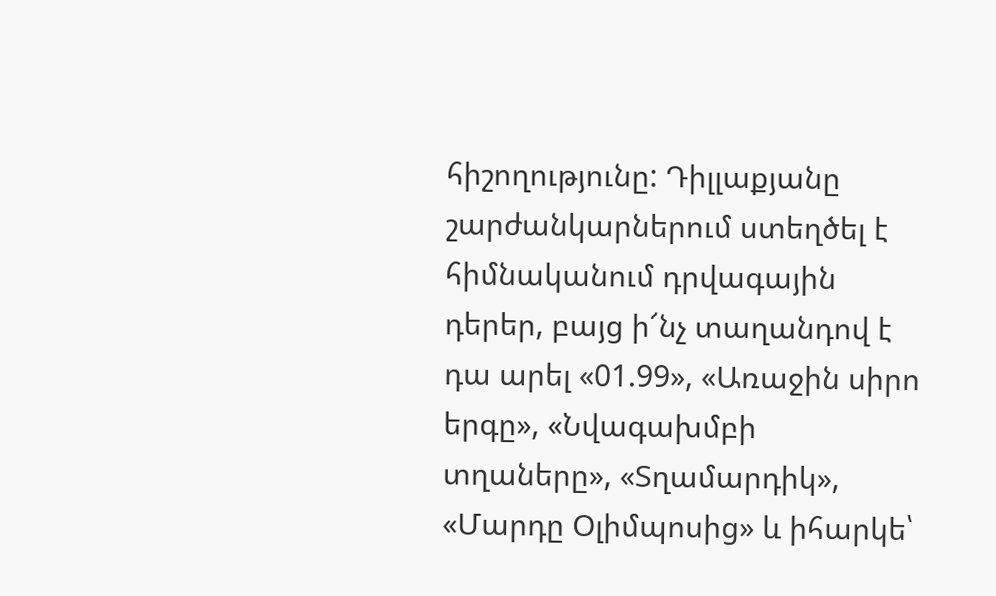հիշողությունը: Դիլլաքյանը շարժանկարներում ստեղծել է հիմնականում դրվագային դերեր, բայց ի՜նչ տաղանդով է դա արել «01.99», «Առաջին սիրո երգը», «Նվագախմբի տղաները», «Տղամարդիկ», «Մարդը Օլիմպոսից» և իհարկե՝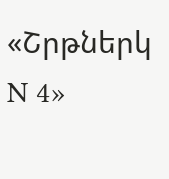«Շրթներկ N 4»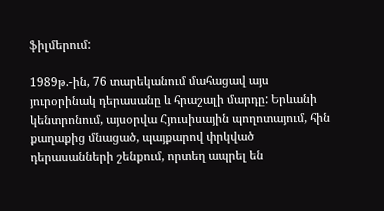ֆիլմերում:

1989թ.-ին, 76 տարեկանում մահացավ այս յուրօրինակ դերասանը և հրաշալի մարդը: Երևանի կենտրոնում, այսօրվա Հյուսիսային պողոտայում, հին քաղաքից մնացած, պայքարով փրկված դերասանների շենքում, որտեղ ապրել են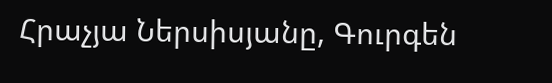Հրաչյա Ներսիսյանը, Գուրգեն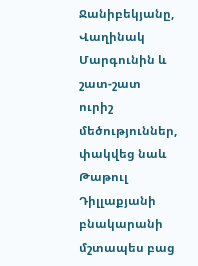Ջանիբեկյանը, Վաղինակ Մարգունին և շատ-շատ ուրիշ մեծություններ, փակվեց նաև Թաթուլ Դիլլաքյանի  բնակարանի մշտապես բաց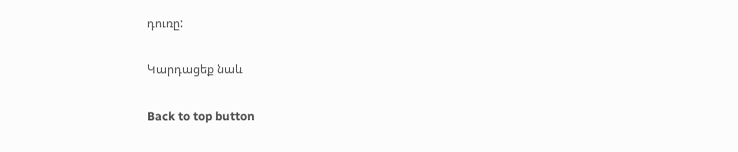դուռը:

Կարդացեք նաև

Back to top button